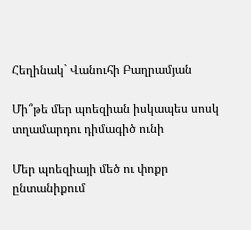Հեղինակ` Վանուհի Բաղրամյան

Մի՞թե մեր պոեզիան իսկապես սոսկ տղամարդու դիմագիծ ունի

Մեր պոեզիայի մեծ ու փոքր ընտանիքում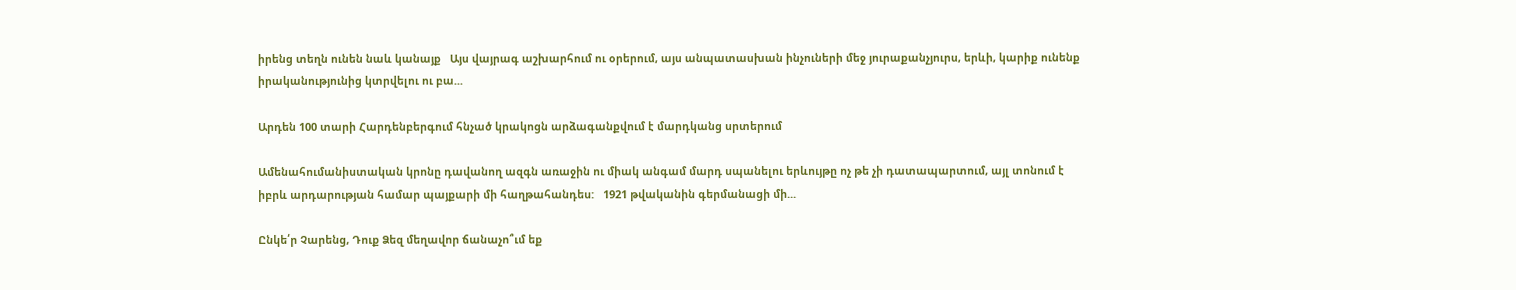իրենց տեղն ունեն նաև կանայք   Այս վայրագ աշխարհում ու օրերում, այս անպատասխան ինչուների մեջ յուրաքանչյուրս, երևի, կարիք ունենք իրականությունից կտրվելու ու բա...

Արդեն 100 տարի Հարդենբերգում հնչած կրակոցն արձագանքվում է մարդկանց սրտերում

Ամենահումանիստական կրոնը դավանող ազգն առաջին ու միակ անգամ մարդ սպանելու երևույթը ոչ թե չի դատապարտում, այլ տոնում է իբրև արդարության համար պայքարի մի հաղթահանդես:   1921 թվականին գերմանացի մի...

Ընկե՛ր Չարենց, Դուք Ձեզ մեղավոր ճանաչո՞ւմ եք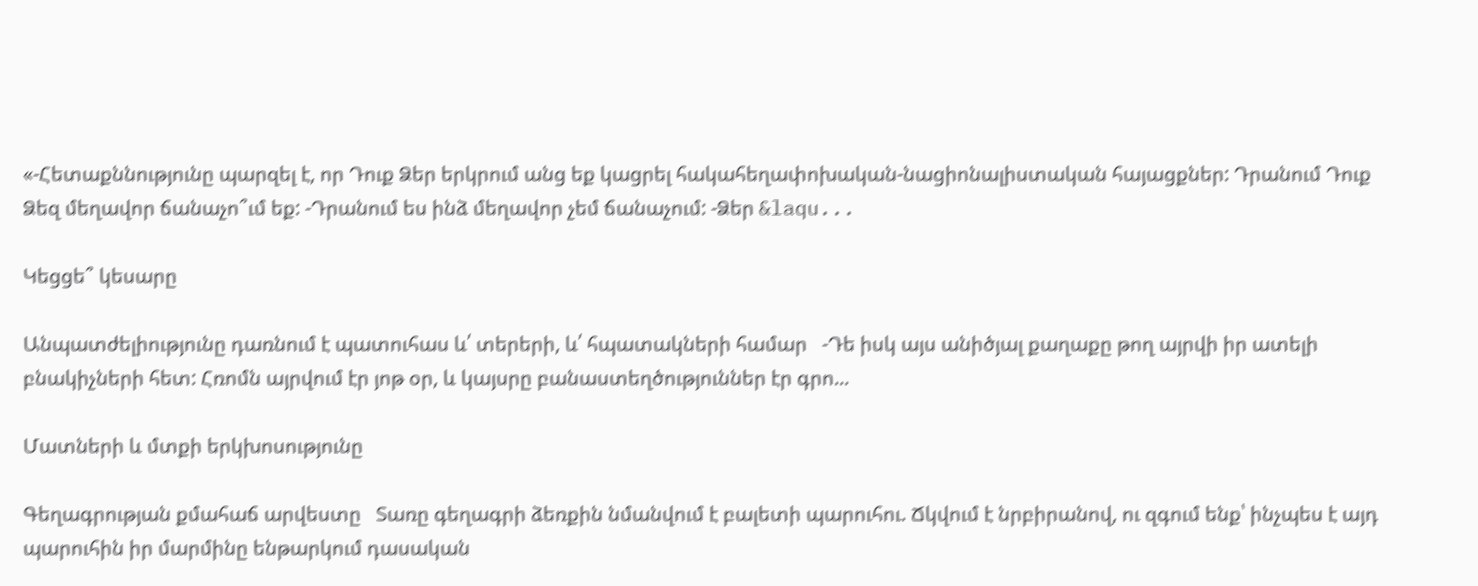«-Հետաքննությունը պարզել է, որ Դուք Ձեր երկրում անց եք կացրել հակահեղափոխական-նացիոնալիստական հայացքներ: Դրանում Դուք Ձեզ մեղավոր ճանաչո՞ւմ եք: -Դրանում ես ինձ մեղավոր չեմ ճանաչում: -Ձեր &laqu...

Կեցցե՞ կեսարը

Անպատժելիությունը դառնում է պատուհաս և՛ տերերի, և՛ հպատակների համար   -Դե իսկ այս անիծյալ քաղաքը թող այրվի իր ատելի բնակիչների հետ: Հռոմն այրվում էր յոթ օր, և կայսրը բանաստեղծություններ էր գրո...

Մատների և մտքի երկխոսությունը

Գեղագրության քմահաճ արվեստը   Տառը գեղագրի ձեռքին նմանվում է բալետի պարուհու. Ճկվում է նրբիրանով, ու զգում ենք՝ ինչպես է այդ պարուհին իր մարմինը ենթարկում դասական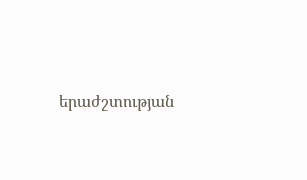երաժշտության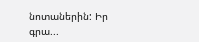նոտաներին: Իր գրա...